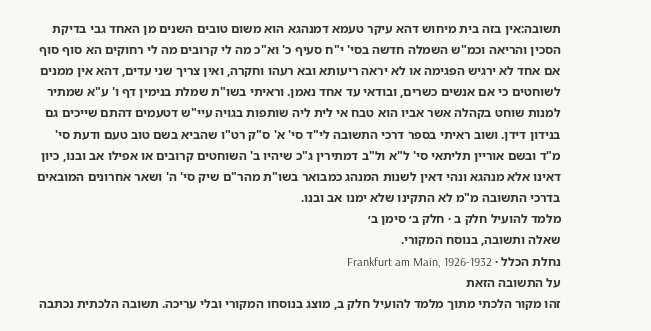תשובה:אין בזה בית מיחוש דהא עיקר טעמא דמנהגא הוא משום טובים השנים מן האחד גבי בדיקת הסכין והריאה וכמ"ש השמלה חדשה בסי' י"ח סעיף כ' וא"כ מה לי קרובים מה לי רחוקים הא סוף סוף אם אחד לא ירגיש הפגימה או לא יראה ריעותא ובא רעהו וחקרה, ואין צריך שני עדים, דהא אין ממנים לשוחטים כי אם אנשים כשרים, ובודאי עד אחד נאמן. וראיתי בשו"ת שמלת בנימין דף ו' ע"א שמתיר למנות שוחט בקהלה אשר אביו הוא טבח אי לית ליה שותפות בגויה עיי"ש דטעמים דהתם שייכים גם בנידון דידן. ושוב ראיתי בספר דרכי התשובה לי"ד סי' א' ס"ק רט"ו שהביא בשם טוב טעם ודעת סי' מ"ד ובשם אוריין תליתאי סי' ל"א ול"ב דמתירין ג"כ שיהיו ב' השוחטים קרובים או אפילו אב ובנו, כיון דאינו אלא מנהגא ונהי דאין לשנות המנהג כמבואר בשו"ת מהר"ם שיק סי' ה' ושאר אחרונים המובאים בדרכי התשובה מ"מ לא התקינו שלא ימנו אב ובנו.
מלמד להועיל חלק ב · חלק ב׳ סימן ב׳
שאלה ותשובה, בנוסח המקורי.
נחלת הכלל · Frankfurt am Main, 1926-1932
על התשובה הזאת
זהו מקור הלכתי מתוך מלמד להועיל חלק ב, מוצג בנוסחו המקורי ובלי עריכה. תשובה הלכתית נכתבה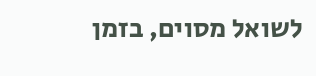לשואל מסוים, בזמן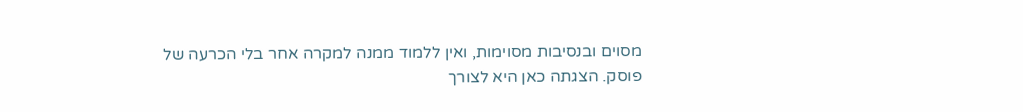מסוים ובנסיבות מסוימות, ואין ללמוד ממנה למקרה אחר בלי הכרעה של פוסק. הצגתה כאן היא לצורך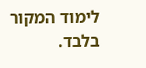לימוד המקור בלבד.